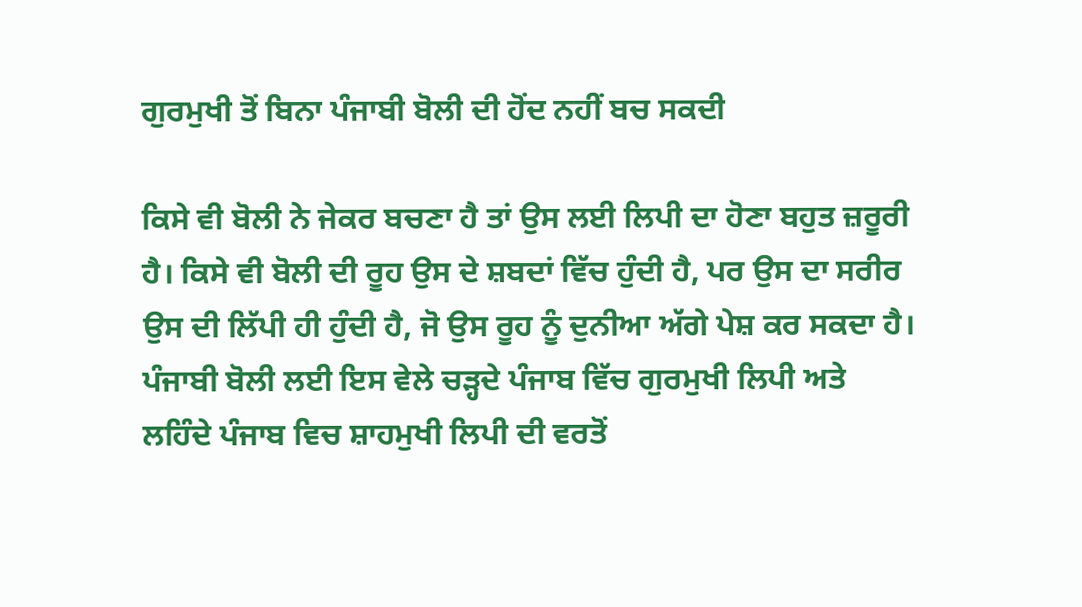ਗੁਰਮੁਖੀ ਤੋਂ ਬਿਨਾ ਪੰਜਾਬੀ ਬੋਲੀ ਦੀ ਹੋਂਦ ਨਹੀਂ ਬਚ ਸਕਦੀ

ਕਿਸੇ ਵੀ ਬੋਲੀ ਨੇ ਜੇਕਰ ਬਚਣਾ ਹੈ ਤਾਂ ਉਸ ਲਈ ਲਿਪੀ ਦਾ ਹੋਣਾ ਬਹੁਤ ਜ਼ਰੂਰੀ ਹੈ। ਕਿਸੇ ਵੀ ਬੋਲੀ ਦੀ ਰੂਹ ਉਸ ਦੇ ਸ਼ਬਦਾਂ ਵਿੱਚ ਹੁੰਦੀ ਹੈ, ਪਰ ਉਸ ਦਾ ਸਰੀਰ ਉਸ ਦੀ ਲਿੱਪੀ ਹੀ ਹੁੰਦੀ ਹੈ, ਜੋ ਉਸ ਰੂਹ ਨੂੰ ਦੁਨੀਆ ਅੱਗੇ ਪੇਸ਼ ਕਰ ਸਕਦਾ ਹੈ। ਪੰਜਾਬੀ ਬੋਲੀ ਲਈ ਇਸ ਵੇਲੇ ਚੜ੍ਹਦੇ ਪੰਜਾਬ ਵਿੱਚ ਗੁਰਮੁਖੀ ਲਿਪੀ ਅਤੇ ਲਹਿੰਦੇ ਪੰਜਾਬ ਵਿਚ ਸ਼ਾਹਮੁਖੀ ਲਿਪੀ ਦੀ ਵਰਤੋਂ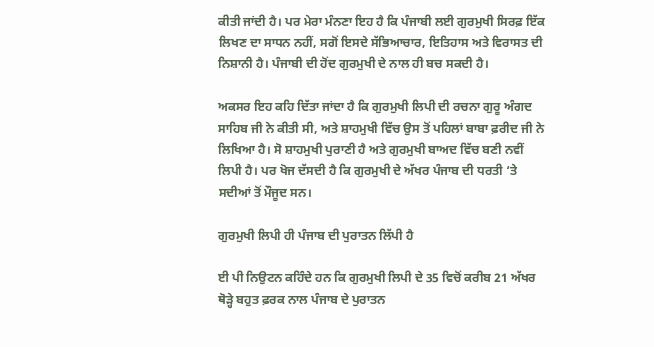ਕੀਤੀ ਜਾਂਦੀ ਹੈ। ਪਰ ਮੇਰਾ ਮੰਨਣਾ ਇਹ ਹੈ ਕਿ ਪੰਜਾਬੀ ਲਈ ਗੁਰਮੁਖੀ ਸਿਰਫ਼ ਇੱਕ ਲਿਖਣ ਦਾ ਸਾਧਨ ਨਹੀਂ, ਸਗੋਂ ਇਸਦੇ ਸੱਭਿਆਚਾਰ, ਇਤਿਹਾਸ ਅਤੇ ਵਿਰਾਸਤ ਦੀ ਨਿਸ਼ਾਨੀ ਹੈ। ਪੰਜਾਬੀ ਦੀ ਹੋਂਦ ਗੁਰਮੁਖੀ ਦੇ ਨਾਲ ਹੀ ਬਚ ਸਕਦੀ ਹੈ।

ਅਕਸਰ ਇਹ ਕਹਿ ਦਿੱਤਾ ਜਾਂਦਾ ਹੈ ਕਿ ਗੁਰਮੁਖੀ ਲਿਪੀ ਦੀ ਰਚਨਾ ਗੁਰੂ ਅੰਗਦ ਸਾਹਿਬ ਜੀ ਨੇ ਕੀਤੀ ਸੀ, ਅਤੇ ਸ਼ਾਹਮੁਖੀ ਵਿੱਚ ਉਸ ਤੋਂ ਪਹਿਲਾਂ ਬਾਬਾ ਫ਼ਰੀਦ ਜੀ ਨੇ ਲਿਖਿਆ ਹੈ। ਸੋ ਸ਼ਾਹਮੁਖੀ ਪੁਰਾਣੀ ਹੈ ਅਤੇ ਗੁਰਮੁਖੀ ਬਾਅਦ ਵਿੱਚ ਬਣੀ ਨਵੀਂ ਲਿਪੀ ਹੈ। ਪਰ ਖੋਜ ਦੱਸਦੀ ਹੈ ਕਿ ਗੁਰਮੁਖੀ ਦੇ ਅੱਖਰ ਪੰਜਾਬ ਦੀ ਧਰਤੀ ‘ਤੇ ਸਦੀਆਂ ਤੋਂ ਮੌਜੂਦ ਸਨ।

ਗੁਰਮੁਖੀ ਲਿਪੀ ਹੀ ਪੰਜਾਬ ਦੀ ਪੁਰਾਤਨ ਲਿੱਪੀ ਹੈ

ਈ ਪੀ ਨਿਉਟਨ ਕਹਿੰਦੇ ਹਨ ਕਿ ਗੁਰਮੁਖੀ ਲਿਪੀ ਦੇ 35 ਵਿਚੋਂ ਕਰੀਬ 21 ਅੱਖਰ ਥੋੜ੍ਹੇ ਬਹੁਤ ਫ਼ਰਕ ਨਾਲ ਪੰਜਾਬ ਦੇ ਪੁਰਾਤਨ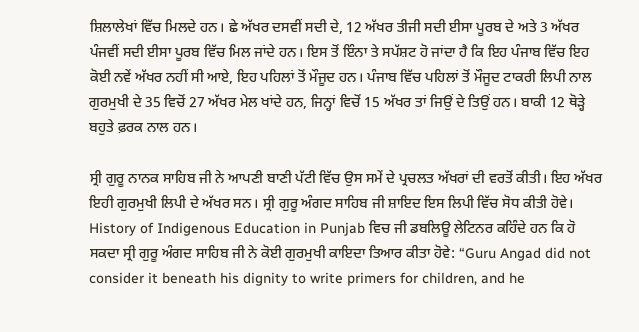ਸ਼ਿਲਾਲੇਖਾਂ ਵਿੱਚ ਮਿਲਦੇ ਹਨ। ਛੇ ਅੱਖਰ ਦਸਵੀਂ ਸਦੀ ਦੇ, 12 ਅੱਖਰ ਤੀਜੀ ਸਦੀ ਈਸਾ ਪੂਰਬ ਦੇ ਅਤੇ 3 ਅੱਖਰ ਪੰਜਵੀਂ ਸਦੀ ਈਸਾ ਪੂਰਬ ਵਿੱਚ ਮਿਲ ਜਾਂਦੇ ਹਨ। ਇਸ ਤੋਂ ਇੰਨਾ ਤੇ ਸਪੱਸ਼ਟ ਹੋ ਜਾਂਦਾ ਹੈ ਕਿ ਇਹ ਪੰਜਾਬ ਵਿੱਚ ਇਹ ਕੋਈ ਨਵੇਂ ਅੱਖਰ ਨਹੀਂ ਸੀ ਆਏ, ਇਹ ਪਹਿਲਾਂ ਤੋਂ ਮੌਜੂਦ ਹਨ। ਪੰਜਾਬ ਵਿੱਚ ਪਹਿਲਾਂ ਤੋਂ ਮੌਜੂਦ ਟਾਕਰੀ ਲਿਪੀ ਨਾਲ ਗੁਰਮੁਖੀ ਦੇ 35 ਵਿਚੋਂ 27 ਅੱਖਰ ਮੇਲ ਖਾਂਦੇ ਹਨ, ਜਿਨ੍ਹਾਂ ਵਿਚੋਂ 15 ਅੱਖਰ ਤਾਂ ਜਿਉਂ ਦੇ ਤਿਉਂ ਹਨ। ਬਾਕੀ 12 ਥੋੜ੍ਹੇ ਬਹੁਤੇ ਫ਼ਰਕ ਨਾਲ ਹਨ।

ਸ੍ਰੀ ਗੁਰੂ ਨਾਨਕ ਸਾਹਿਬ ਜੀ ਨੇ ਆਪਣੀ ਬਾਣੀ ਪੱਟੀ ਵਿੱਚ ਉਸ ਸਮੇਂ ਦੇ ਪ੍ਰਚਲਤ ਅੱਖਰਾਂ ਦੀ ਵਰਤੋਂ ਕੀਤੀ। ਇਹ ਅੱਖਰ ਇਹੀ ਗੁਰਮੁਖੀ ਲਿਪੀ ਦੇ ਅੱਖਰ ਸਨ। ਸ੍ਰੀ ਗੁਰੂ ਅੰਗਦ ਸਾਹਿਬ ਜੀ ਸ਼ਾਇਦ ਇਸ ਲਿਪੀ ਵਿੱਚ ਸੋਧ ਕੀਤੀ ਹੋਵੇ। History of Indigenous Education in Punjab ਵਿਚ ਜੀ ਡਬਲਿਊ ਲੇਟਿਨਰ ਕਹਿੰਦੇ ਹਨ ਕਿ ਹੋ ਸਕਦਾ ਸ੍ਰੀ ਗੁਰੂ ਅੰਗਦ ਸਾਹਿਬ ਜੀ ਨੇ ਕੋਈ ਗੁਰਮੁਖੀ ਕਾਇਦਾ ਤਿਆਰ ਕੀਤਾ ਹੋਵੇ: “Guru Angad did not consider it beneath his dignity to write primers for children, and he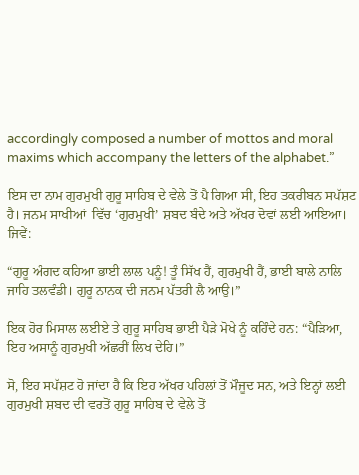accordingly composed a number of mottos and moral maxims which accompany the letters of the alphabet.”

ਇਸ ਦਾ ਨਾਮ ਗੁਰਮੁਖੀ ਗੁਰੂ ਸਾਹਿਬ ਦੇ ਵੇਲੇ ਤੋਂ ਪੈ ਗਿਆ ਸੀ, ਇਹ ਤਕਰੀਬਨ ਸਪੱਸ਼ਟ ਹੈ। ਜਨਮ ਸਾਖੀਆਂ  ਵਿੱਚ ‘ਗੁਰਮੁਖੀ’ ਸ਼ਬਦ ਬੰਦੇ ਅਤੇ ਅੱਖਰ ਦੋਵਾਂ ਲਈ ਆਇਆ। ਜਿਵੇਂ:

“ਗੁਰੂ ਅੰਗਦ ਕਹਿਆ ਭਾਈ ਲਾਲ ਪਨੂੰ! ਤੂੰ ਸਿੱਖ ਹੈਂ, ਗੁਰਮੁਖੀ ਹੈਂ, ਭਾਈ ਬਾਲੇ ਨਾਲਿ ਜਾਹਿ ਤਲਵੰਡੀ। ਗੁਰੂ ਨਾਨਕ ਦੀ ਜਨਮ ਪੱਤਰੀ ਲੈ ਆਉ।”

ਇਕ ਹੋਰ ਮਿਸਾਲ ਲਈਏ ਤੇ ਗੁਰੂ ਸਾਹਿਬ ਭਾਈ ਪੈੜੇ ਮੋਖੇ ਨੂੰ ਕਹਿੰਦੇ ਹਨ: “ਪੈੜਿਆ, ਇਹ ਅਸਾਨੂੰ ਗੁਰਮੁਖੀ ਅੱਛਰੀਂ ਲਿਖ ਦੇਹਿ।”

ਸੋ, ਇਹ ਸਪੱਸ਼ਟ ਹੋ ਜਾਂਦਾ ਹੈ ਕਿ ਇਹ ਅੱਖਰ ਪਹਿਲਾਂ ਤੋਂ ਮੌਜੂਦ ਸਨ, ਅਤੇ ਇਨ੍ਹਾਂ ਲਈ ਗੁਰਮੁਖੀ ਸ਼ਬਦ ਦੀ ਵਰਤੋਂ ਗੁਰੂ ਸਾਹਿਬ ਦੇ ਵੇਲੇ ਤੋਂ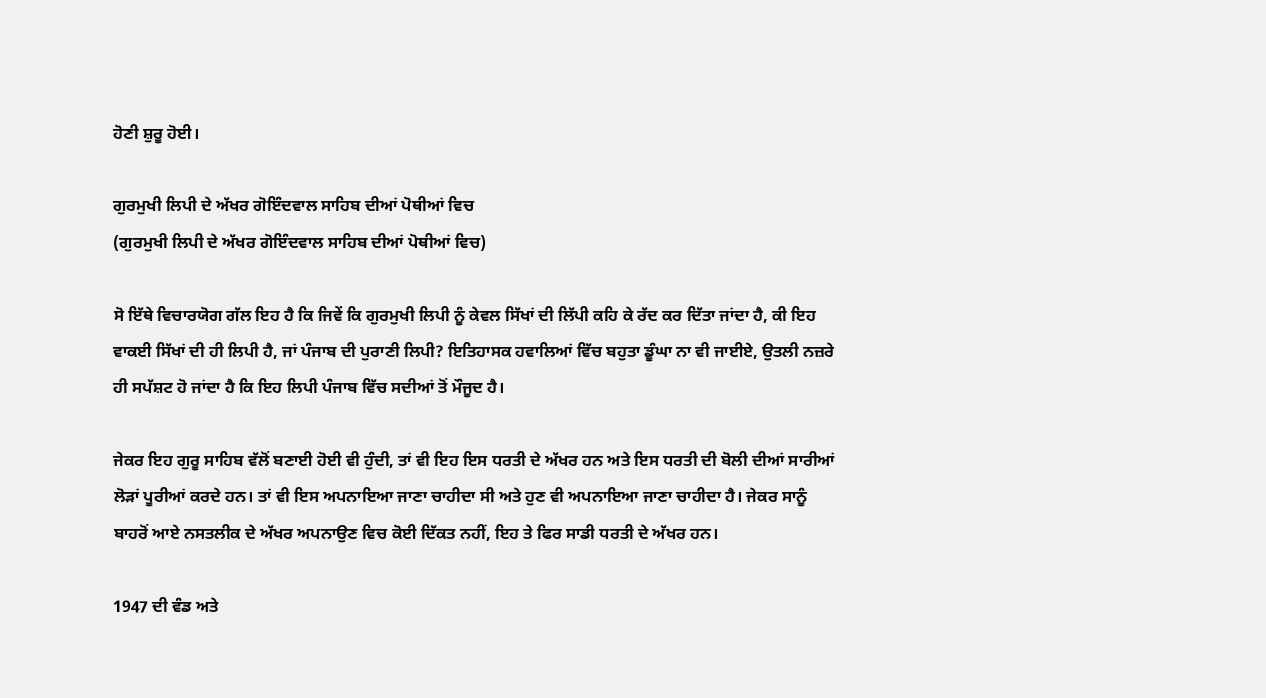ਹੋਣੀ ਸ਼ੁਰੂ ਹੋਈ।

ਗੁਰਮੁਖੀ ਲਿਪੀ ਦੇ ਅੱਖਰ ਗੋਇੰਦਵਾਲ ਸਾਹਿਬ ਦੀਆਂ ਪੋਥੀਆਂ ਵਿਚ
(ਗੁਰਮੁਖੀ ਲਿਪੀ ਦੇ ਅੱਖਰ ਗੋਇੰਦਵਾਲ ਸਾਹਿਬ ਦੀਆਂ ਪੋਥੀਆਂ ਵਿਚ)

ਸੋ ਇੱਥੇ ਵਿਚਾਰਯੋਗ ਗੱਲ ਇਹ ਹੈ ਕਿ ਜਿਵੇਂ ਕਿ ਗੁਰਮੁਖੀ ਲਿਪੀ ਨੂੰ ਕੇਵਲ ਸਿੱਖਾਂ ਦੀ ਲਿੱਪੀ ਕਹਿ ਕੇ ਰੱਦ ਕਰ ਦਿੱਤਾ ਜਾਂਦਾ ਹੈ, ਕੀ ਇਹ ਵਾਕਈ ਸਿੱਖਾਂ ਦੀ ਹੀ ਲਿਪੀ ਹੈ, ਜਾਂ ਪੰਜਾਬ ਦੀ ਪੁਰਾਣੀ ਲਿਪੀ? ਇਤਿਹਾਸਕ ਹਵਾਲਿਆਂ ਵਿੱਚ ਬਹੁਤਾ ਡੂੰਘਾ ਨਾ ਵੀ ਜਾਈਏ, ਉਤਲੀ ਨਜ਼ਰੇ ਹੀ ਸਪੱਸ਼ਟ ਹੋ ਜਾਂਦਾ ਹੈ ਕਿ ਇਹ ਲਿਪੀ ਪੰਜਾਬ ਵਿੱਚ ਸਦੀਆਂ ਤੋਂ ਮੌਜੂਦ ਹੈ।

ਜੇਕਰ ਇਹ ਗੁਰੂ ਸਾਹਿਬ ਵੱਲੋਂ ਬਣਾਈ ਹੋਈ ਵੀ ਹੁੰਦੀ, ਤਾਂ ਵੀ ਇਹ ਇਸ ਧਰਤੀ ਦੇ ਅੱਖਰ ਹਨ ਅਤੇ ਇਸ ਧਰਤੀ ਦੀ ਬੋਲੀ ਦੀਆਂ ਸਾਰੀਆਂ ਲੋੜਾਂ ਪੂਰੀਆਂ ਕਰਦੇ ਹਨ। ਤਾਂ ਵੀ ਇਸ ਅਪਨਾਇਆ ਜਾਣਾ ਚਾਹੀਦਾ ਸੀ ਅਤੇ ਹੁਣ ਵੀ ਅਪਨਾਇਆ ਜਾਣਾ ਚਾਹੀਦਾ ਹੈ। ਜੇਕਰ ਸਾਨੂੰ ਬਾਹਰੋਂ ਆਏ ਨਸਤਲੀਕ ਦੇ ਅੱਖਰ ਅਪਨਾਉਣ ਵਿਚ ਕੋਈ ਦਿੱਕਤ ਨਹੀਂ, ਇਹ ਤੇ ਫਿਰ ਸਾਡੀ ਧਰਤੀ ਦੇ ਅੱਖਰ ਹਨ।

1947 ਦੀ ਵੰਡ ਅਤੇ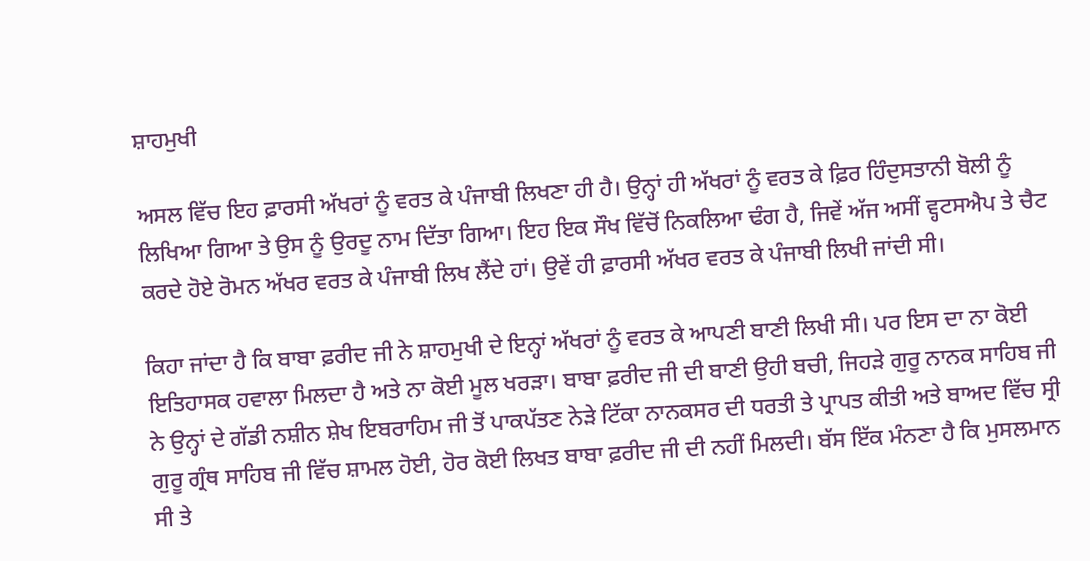ਸ਼ਾਹਮੁਖੀ

ਅਸਲ ਵਿੱਚ ਇਹ ਫ਼ਾਰਸੀ ਅੱਖਰਾਂ ਨੂੰ ਵਰਤ ਕੇ ਪੰਜਾਬੀ ਲਿਖਣਾ ਹੀ ਹੈ। ਉਨ੍ਹਾਂ ਹੀ ਅੱਖਰਾਂ ਨੂੰ ਵਰਤ ਕੇ ਫ਼ਿਰ ਹਿੰਦੁਸਤਾਨੀ ਬੋਲੀ ਨੂੰ ਲਿਖਿਆ ਗਿਆ ਤੇ ਉਸ ਨੂੰ ਉਰਦੂ ਨਾਮ ਦਿੱਤਾ ਗਿਆ। ਇਹ ਇਕ ਸੌਖ ਵਿੱਚੋਂ ਨਿਕਲਿਆ ਢੰਗ ਹੈ, ਜਿਵੇਂ ਅੱਜ ਅਸੀਂ ਵ੍ਹਟਸਐਪ ਤੇ ਚੈਟ ਕਰਦੇ ਹੋਏ ਰੋਮਨ ਅੱਖਰ ਵਰਤ ਕੇ ਪੰਜਾਬੀ ਲਿਖ ਲੈਂਦੇ ਹਾਂ। ਉਵੇਂ ਹੀ ਫ਼ਾਰਸੀ ਅੱਖਰ ਵਰਤ ਕੇ ਪੰਜਾਬੀ ਲਿਖੀ ਜਾਂਦੀ ਸੀ।

ਕਿਹਾ ਜਾਂਦਾ ਹੈ ਕਿ ਬਾਬਾ ਫ਼ਰੀਦ ਜੀ ਨੇ ਸ਼ਾਹਮੁਖੀ ਦੇ ਇਨ੍ਹਾਂ ਅੱਖਰਾਂ ਨੂੰ ਵਰਤ ਕੇ ਆਪਣੀ ਬਾਣੀ ਲਿਖੀ ਸੀ। ਪਰ ਇਸ ਦਾ ਨਾ ਕੋਈ ਇਤਿਹਾਸਕ ਹਵਾਲਾ ਮਿਲਦਾ ਹੈ ਅਤੇ ਨਾ ਕੋਈ ਮੂਲ ਖਰੜਾ। ਬਾਬਾ ਫ਼ਰੀਦ ਜੀ ਦੀ ਬਾਣੀ ਉਹੀ ਬਚੀ, ਜਿਹੜੇ ਗੁਰੂ ਨਾਨਕ ਸਾਹਿਬ ਜੀ ਨੇ ਉਨ੍ਹਾਂ ਦੇ ਗੱਡੀ ਨਸ਼ੀਨ ਸ਼ੇਖ ਇਬਰਾਹਿਮ ਜੀ ਤੋਂ ਪਾਕਪੱਤਣ ਨੇੜੇ ਟਿੱਕਾ ਨਾਨਕਸਰ ਦੀ ਧਰਤੀ ਤੇ ਪ੍ਰਾਪਤ ਕੀਤੀ ਅਤੇ ਬਾਅਦ ਵਿੱਚ ਸ੍ਰੀ ਗੁਰੂ ਗ੍ਰੰਥ ਸਾਹਿਬ ਜੀ ਵਿੱਚ ਸ਼ਾਮਲ ਹੋਈ, ਹੋਰ ਕੋਈ ਲਿਖਤ ਬਾਬਾ ਫ਼ਰੀਦ ਜੀ ਦੀ ਨਹੀਂ ਮਿਲਦੀ। ਬੱਸ ਇੱਕ ਮੰਨਣਾ ਹੈ ਕਿ ਮੁਸਲਮਾਨ ਸੀ ਤੇ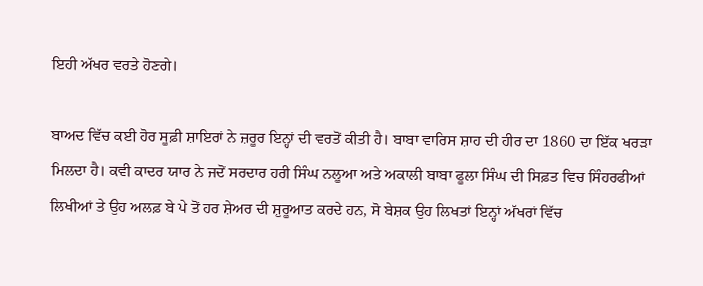ਇਹੀ ਅੱਖਰ ਵਰਤੇ ਹੋਣਗੇ।

ਬਾਅਦ ਵਿੱਚ ਕਈ ਹੋਰ ਸੂਫ਼ੀ ਸ਼ਾਇਰਾਂ ਨੇ ਜ਼ਰੂਰ ਇਨ੍ਹਾਂ ਦੀ ਵਰਤੋਂ ਕੀਤੀ ਹੈ। ਬਾਬਾ ਵਾਰਿਸ ਸ਼ਾਹ ਦੀ ਹੀਰ ਦਾ 1860 ਦਾ ਇੱਕ ਖਰੜਾ ਮਿਲਦਾ ਹੈ। ਕਵੀ ਕਾਦਰ ਯਾਰ ਨੇ ਜਦੋਂ ਸਰਦਾਰ ਹਰੀ ਸਿੰਘ ਨਲੂਆ ਅਤੇ ਅਕਾਲੀ ਬਾਬਾ ਫੂਲਾ ਸਿੰਘ ਦੀ ਸਿਫ਼ਤ ਵਿਚ ਸਿੰਹਰਫੀਆਂ ਲਿਖੀਆਂ ਤੇ ਉਹ ਅਲਫ਼ ਬੇ ਪੇ ਤੋਂ ਹਰ ਸ਼ੇਅਰ ਦੀ ਸ਼ੁਰੂਆਤ ਕਰਦੇ ਹਨ, ਸੋ ਬੇਸ਼ਕ ਉਹ ਲਿਖਤਾਂ ਇਨ੍ਹਾਂ ਅੱਖਰਾਂ ਵਿੱਚ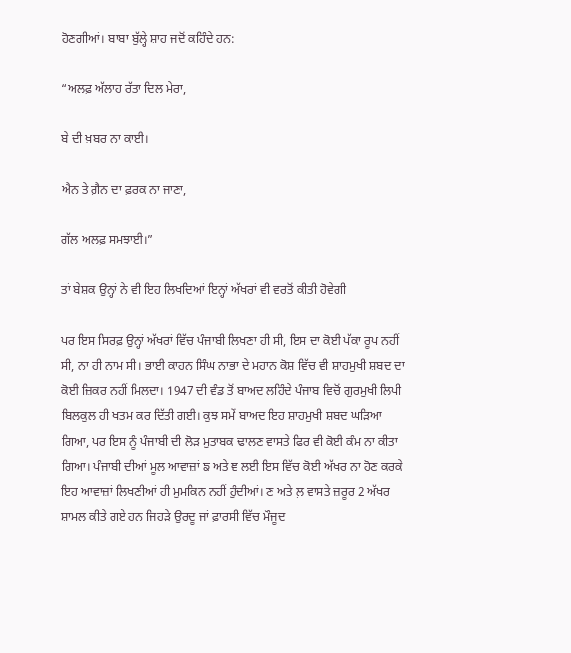ਹੋਣਗੀਆਂ। ਬਾਬਾ ਬੁੱਲ੍ਹੇ ਸ਼ਾਹ ਜਦੋਂ ਕਹਿੰਦੇ ਹਨ:

“ਅਲਫ਼ ਅੱਲਾਹ ਰੱਤਾ ਦਿਲ ਮੇਰਾ,

ਬੇ ਦੀ ਖ਼ਬਰ ਨਾ ਕਾਈ।

ਐਨ ਤੇ ਗ਼ੈਨ ਦਾ ਫ਼ਰਕ ਨਾ ਜਾਣਾ,

ਗੱਲ ਅਲਫ਼ ਸਮਝਾਈ।”

ਤਾਂ ਬੇਸ਼ਕ ਉਨ੍ਹਾਂ ਨੇ ਵੀ ਇਹ ਲਿਖਦਿਆਂ ਇਨ੍ਹਾਂ ਅੱਖਰਾਂ ਵੀ ਵਰਤੋਂ ਕੀਤੀ ਹੋਵੇਗੀ

ਪਰ ਇਸ ਸਿਰਫ਼ ਉਨ੍ਹਾਂ ਅੱਖਰਾਂ ਵਿੱਚ ਪੰਜਾਬੀ ਲਿਖਣਾ ਹੀ ਸੀ, ਇਸ ਦਾ ਕੋਈ ਪੱਕਾ ਰੂਪ ਨਹੀਂ ਸੀ, ਨਾ ਹੀ ਨਾਮ ਸੀ। ਭਾਈ ਕਾਹਨ ਸਿੰਘ ਨਾਭਾ ਦੇ ਮਹਾਨ ਕੋਸ਼ ਵਿੱਚ ਵੀ ਸ਼ਾਹਮੁਖੀ ਸ਼ਬਦ ਦਾ ਕੋਈ ਜ਼ਿਕਰ ਨਹੀਂ ਮਿਲਦਾ। 1947 ਦੀ ਵੰਡ ਤੋਂ ਬਾਅਦ ਲਹਿੰਦੇ ਪੰਜਾਬ ਵਿਚੋਂ ਗੁਰਮੁਖੀ ਲਿਪੀ ਬਿਲਕੁਲ ਹੀ ਖਤਮ ਕਰ ਦਿੱਤੀ ਗਈ। ਕੁਝ ਸਮੇਂ ਬਾਅਦ ਇਹ ਸ਼ਾਹਮੁਖੀ ਸ਼ਬਦ ਘੜਿਆ ਗਿਆ, ਪਰ ਇਸ ਨੂੰ ਪੰਜਾਬੀ ਦੀ ਲੋੜ ਮੁਤਾਬਕ ਢਾਲਣ ਵਾਸਤੇ ਫਿਰ ਵੀ ਕੋਈ ਕੰਮ ਨਾ ਕੀਤਾ ਗਿਆ। ਪੰਜਾਬੀ ਦੀਆਂ ਮੂਲ ਆਵਾਜ਼ਾਂ ਙ ਅਤੇ ਞ ਲਈ ਇਸ ਵਿੱਚ ਕੋਈ ਅੱਖਰ ਨਾ ਹੋਣ ਕਰਕੇ ਇਹ ਆਵਾਜ਼ਾਂ ਲਿਖਣੀਆਂ ਹੀ ਮੁਮਕਿਨ ਨਹੀਂ ਹੁੰਦੀਆਂ। ਣ ਅਤੇ ਲ਼ ਵਾਸਤੇ ਜ਼ਰੂਰ 2 ਅੱਖਰ ਸ਼ਾਮਲ ਕੀਤੇ ਗਏ ਹਨ ਜਿਹੜੇ ਉਰਦੂ ਜਾਂ ਫ਼ਾਰਸੀ ਵਿੱਚ ਮੌਜੂਦ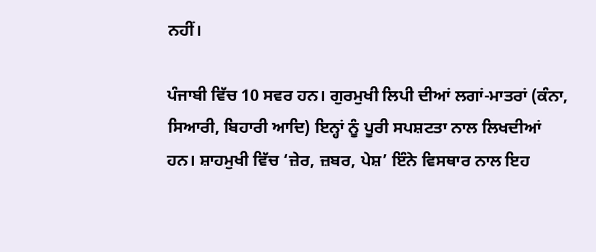ਨਹੀਂ।

ਪੰਜਾਬੀ ਵਿੱਚ 10 ਸਵਰ ਹਨ। ਗੁਰਮੁਖੀ ਲਿਪੀ ਦੀਆਂ ਲਗਾਂ-ਮਾਤਰਾਂ (ਕੰਨਾ, ਸਿਆਰੀ, ਬਿਹਾਰੀ ਆਦਿ) ਇਨ੍ਹਾਂ ਨੂੰ ਪੂਰੀ ਸਪਸ਼ਟਤਾ ਨਾਲ ਲਿਖਦੀਆਂ ਹਨ। ਸ਼ਾਹਮੁਖੀ ਵਿੱਚ ‘ਜ਼ੇਰ, ਜ਼ਬਰ, ਪੇਸ਼’ ਇੰਨੇ ਵਿਸਥਾਰ ਨਾਲ ਇਹ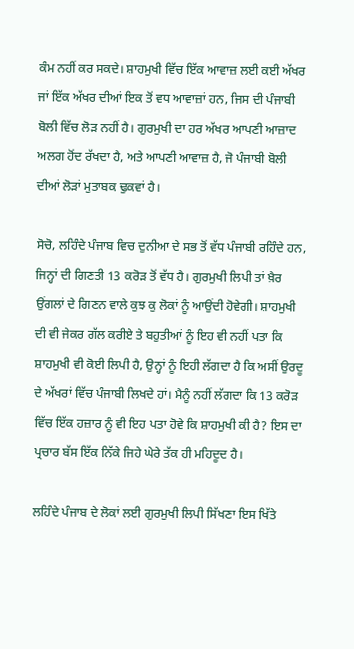ਕੰਮ ਨਹੀਂ ਕਰ ਸਕਦੇ। ਸ਼ਾਹਮੁਖੀ ਵਿੱਚ ਇੱਕ ਆਵਾਜ਼ ਲਈ ਕਈ ਅੱਖਰ ਜਾਂ ਇੱਕ ਅੱਖਰ ਦੀਆਂ ਇਕ ਤੋਂ ਵਧ ਆਵਾਜ਼ਾਂ ਹਨ, ਜਿਸ ਦੀ ਪੰਜਾਬੀ ਬੋਲੀ ਵਿੱਚ ਲੋੜ ਨਹੀਂ ਹੈ। ਗੁਰਮੁਖੀ ਦਾ ਹਰ ਅੱਖਰ ਆਪਣੀ ਆਜ਼ਾਦ ਅਲਗ ਹੋਂਦ ਰੱਖਦਾ ਹੈ, ਅਤੇ ਆਪਣੀ ਆਵਾਜ਼ ਹੈ, ਜੋ ਪੰਜਾਬੀ ਬੋਲੀ ਦੀਆਂ ਲੋੜਾਂ ਮੁਤਾਬਕ ਢੁਕਵਾਂ ਹੈ।

ਸੋਚੋ, ਲਹਿੰਦੇ ਪੰਜਾਬ ਵਿਚ ਦੁਨੀਆ ਦੇ ਸਭ ਤੋਂ ਵੱਧ ਪੰਜਾਬੀ ਰਹਿੰਦੇ ਹਨ, ਜਿਨ੍ਹਾਂ ਦੀ ਗਿਣਤੀ 13 ਕਰੋੜ ਤੋਂ ਵੱਧ ਹੈ। ਗੁਰਮੁਖੀ ਲਿਪੀ ਤਾਂ ਖ਼ੈਰ ਉਂਗਲਾਂ ਦੇ ਗਿਣਨ ਵਾਲੇ ਕੁਝ ਕੁ ਲੋਕਾਂ ਨੂੰ ਆਉਂਦੀ ਹੋਵੇਗੀ। ਸ਼ਾਹਮੁਖੀ ਦੀ ਵੀ ਜੇਕਰ ਗੱਲ ਕਰੀਏ ਤੇ ਬਹੁਤੀਆਂ ਨੂੰ ਇਹ ਵੀ ਨਹੀਂ ਪਤਾ ਕਿ ਸ਼ਾਹਮੁਖੀ ਵੀ ਕੋਈ ਲਿਪੀ ਹੈ, ਉਨ੍ਹਾਂ ਨੂੰ ਇਹੀ ਲੱਗਦਾ ਹੈ ਕਿ ਅਸੀਂ ਉਰਦੂ ਦੇ ਅੱਖਰਾਂ ਵਿੱਚ ਪੰਜਾਬੀ ਲਿਖਦੇ ਹਾਂ। ਮੈਨੂੰ ਨਹੀਂ ਲੱਗਦਾ ਕਿ 13 ਕਰੋੜ ਵਿੱਚ ਇੱਕ ਹਜ਼ਾਰ ਨੂੰ ਵੀ ਇਹ ਪਤਾ ਹੋਵੇ ਕਿ ਸ਼ਾਹਮੁਖੀ ਕੀ ਹੈ? ਇਸ ਦਾ ਪ੍ਰਚਾਰ ਬੱਸ ਇੱਕ ਨਿੱਕੇ ਜਿਹੇ ਘੇਰੇ ਤੱਕ ਹੀ ਮਹਿਦੂਦ ਹੈ।

ਲਹਿੰਦੇ ਪੰਜਾਬ ਦੇ ਲੋਕਾਂ ਲਈ ਗੁਰਮੁਖੀ ਲਿਪੀ ਸਿੱਖਣਾ ਇਸ ਖਿੱਤੇ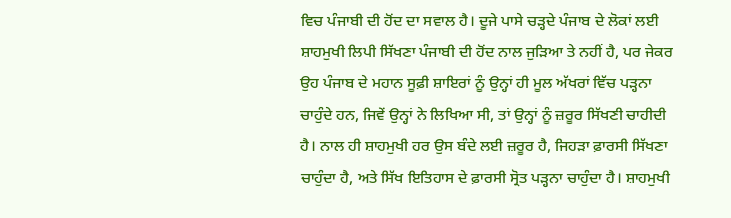ਵਿਚ ਪੰਜਾਬੀ ਦੀ ਹੋਂਦ ਦਾ ਸਵਾਲ ਹੈ। ਦੂਜੇ ਪਾਸੇ ਚੜ੍ਹਦੇ ਪੰਜਾਬ ਦੇ ਲੋਕਾਂ ਲਈ ਸ਼ਾਹਮੁਖੀ ਲਿਪੀ ਸਿੱਖਣਾ ਪੰਜਾਬੀ ਦੀ ਹੋਂਦ ਨਾਲ ਜੁੜਿਆ ਤੇ ਨਹੀਂ ਹੈ, ਪਰ ਜੇਕਰ ਉਹ ਪੰਜਾਬ ਦੇ ਮਹਾਨ ਸੂਫ਼ੀ ਸ਼ਾਇਰਾਂ ਨੂੰ ਉਨ੍ਹਾਂ ਹੀ ਮੂਲ ਅੱਖਰਾਂ ਵਿੱਚ ਪੜ੍ਹਨਾ ਚਾਹੁੰਦੇ ਹਨ, ਜਿਵੇਂ ਉਨ੍ਹਾਂ ਨੇ ਲਿਖਿਆ ਸੀ, ਤਾਂ ਉਨ੍ਹਾਂ ਨੂੰ ਜ਼ਰੂਰ ਸਿੱਖਣੀ ਚਾਹੀਦੀ ਹੈ। ਨਾਲ ਹੀ ਸ਼ਾਹਮੁਖੀ ਹਰ ਉਸ ਬੰਦੇ ਲਈ ਜ਼ਰੂਰ ਹੈ, ਜਿਹੜਾ ਫ਼ਾਰਸੀ ਸਿੱਖਣਾ ਚਾਹੁੰਦਾ ਹੈ, ਅਤੇ ਸਿੱਖ ਇਤਿਹਾਸ ਦੇ ਫ਼ਾਰਸੀ ਸ੍ਰੋਤ ਪੜ੍ਹਨਾ ਚਾਹੁੰਦਾ ਹੈ। ਸ਼ਾਹਮੁਖੀ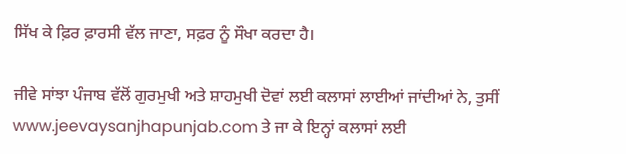ਸਿੱਖ ਕੇ ਫ਼ਿਰ ਫ਼ਾਰਸੀ ਵੱਲ ਜਾਣਾ, ਸਫ਼ਰ ਨੂੰ ਸੌਖਾ ਕਰਦਾ ਹੈ।

ਜੀਵੇ ਸਾਂਝਾ ਪੰਜਾਬ ਵੱਲੋਂ ਗੁਰਮੁਖੀ ਅਤੇ ਸ਼ਾਹਮੁਖੀ ਦੋਵਾਂ ਲਈ ਕਲਾਸਾਂ ਲਾਈਆਂ ਜਾਂਦੀਆਂ ਨੇ, ਤੁਸੀਂ www.jeevaysanjhapunjab.com ਤੇ ਜਾ ਕੇ ਇਨ੍ਹਾਂ ਕਲਾਸਾਂ ਲਈ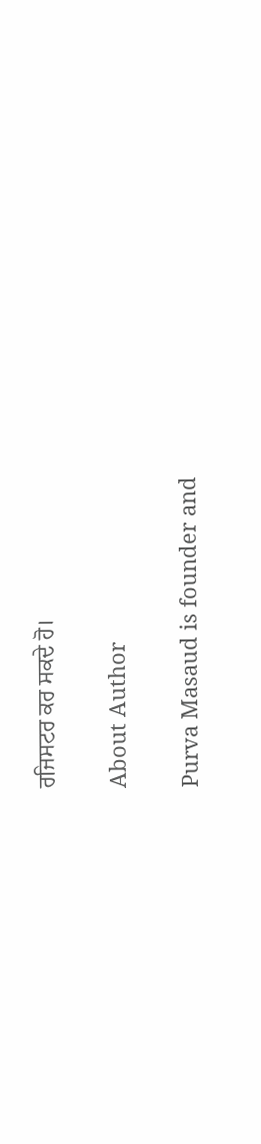ਰਜਿਸਟਰ ਕਰ ਸਕਦੇ ਹੋ।

About Author

Purva Masaud is founder and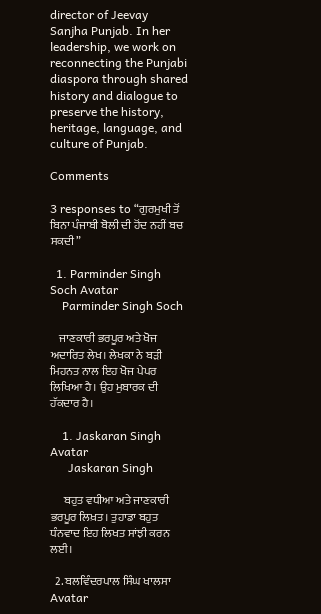director of Jeevay Sanjha Punjab. In her leadership, we work on reconnecting the Punjabi diaspora through shared history and dialogue to preserve the history, heritage, language, and culture of Punjab.

Comments

3 responses to “ਗੁਰਮੁਖੀ ਤੋਂ ਬਿਨਾ ਪੰਜਾਬੀ ਬੋਲੀ ਦੀ ਹੋਂਦ ਨਹੀਂ ਬਚ ਸਕਦੀ”

  1. Parminder Singh Soch Avatar
    Parminder Singh Soch

    ਜਾਣਕਾਰੀ ਭਰਪੂਰ ਅਤੇ ਖੋਜ ਅਦਾਰਿਤ ਲੇਖ। ਲੇਖਕਾ ਨੇ ਬੜੀ ਮਿਹਨਤ ਨਾਲ ਇਹ ਖੋਜ ਪੇਪਰ ਲਿਖਿਆ ਹੈ। ਉਹ ਮੁਬਾਰਕ ਦੀ ਹੱਕਦਾਰ ਹੈ।

    1. Jaskaran Singh Avatar
      Jaskaran Singh

      ਬਹੁਤ ਵਧੀਆ ਅਤੇ ਜਾਣਕਾਰੀ ਭਰਪੂਰ ਲਿਖ਼ਤ। ਤੁਹਾਡਾ ਬਹੁਤ ਧੰਨਵਾਦ ਇਹ ਲਿਖਤ ਸਾਂਝੀ ਕਰਨ ਲਈ।

  2. ਬਲਵਿੰਦਰਪਾਲ ਸਿੰਘ ਖਾਲਸਾ Avatar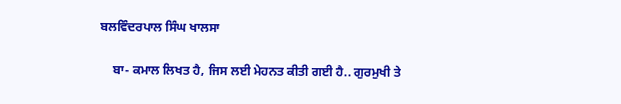ਬਲਵਿੰਦਰਪਾਲ ਸਿੰਘ ਖਾਲਸਾ

    ਬਾ- ਕਮਾਲ ਲਿਖਤ ਹੈ, ਜਿਸ ਲਈ ਮੇਹਨਤ ਕੀਤੀ ਗਈ ਹੈ.. ਗੁਰਮੁਖੀ ਤੇ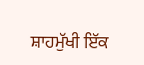ਸ਼ਾਹਮੁੱਖੀ ਇੱਕ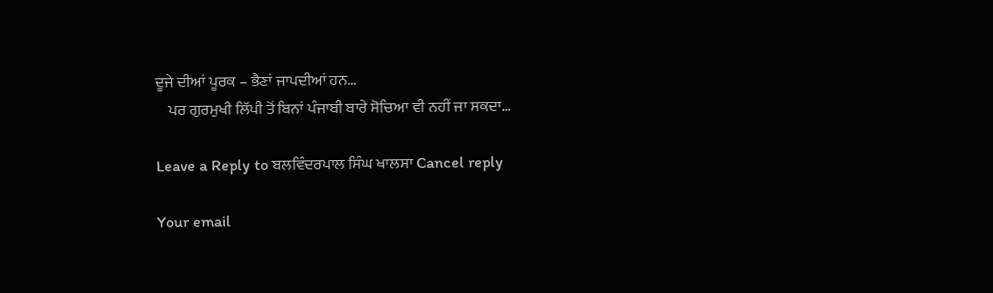ਦੂਜੇ ਦੀਆਂ ਪੂਰਕ – ਭੈਣਾਂ ਜਾਪਦੀਆਂ ਹਨ…
    ਪਰ ਗੁਰਮੁਖੀ ਲਿੱਪੀ ਤੋਂ ਬਿਨਾਂ ਪੰਜਾਬੀ ਬਾਰੇ ਸੋਚਿਆ ਵੀ ਨਹੀਂ ਜਾ ਸਕਦਾ…

Leave a Reply to ਬਲਵਿੰਦਰਪਾਲ ਸਿੰਘ ਖਾਲਸਾ Cancel reply

Your email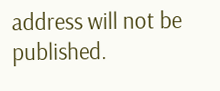address will not be published.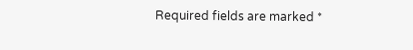Required fields are marked *